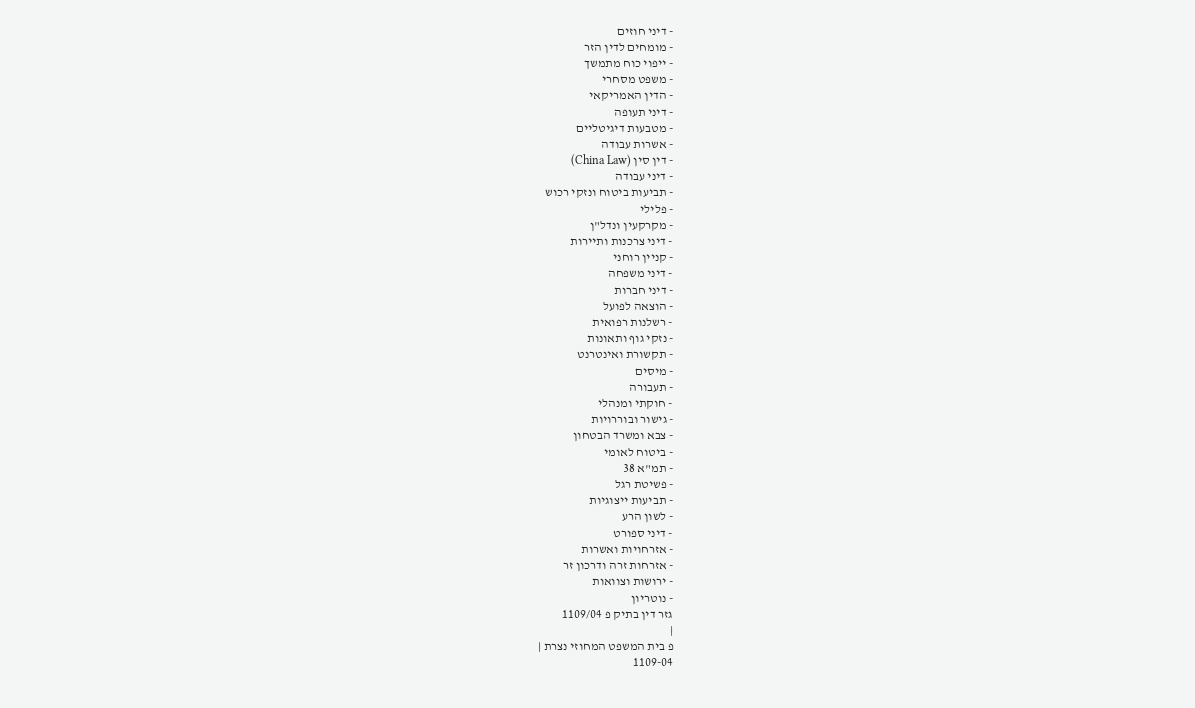- דיני חוזים
- מומחים לדין הזר
- ייפוי כוח מתמשך
- משפט מסחרי
- הדין האמריקאי
- דיני תעופה
- מטבעות דיגיטליים
- אשרות עבודה
- דין סין (China Law)
- דיני עבודה
- תביעות ביטוח ונזקי רכוש
- פלילי
- מקרקעין ונדל"ן
- דיני צרכנות ותיירות
- קניין רוחני
- דיני משפחה
- דיני חברות
- הוצאה לפועל
- רשלנות רפואית
- נזקי גוף ותאונות
- תקשורת ואינטרנט
- מיסים
- תעבורה
- חוקתי ומנהלי
- גישור ובוררויות
- צבא ומשרד הבטחון
- ביטוח לאומי
- תמ"א 38
- פשיטת רגל
- תביעות ייצוגיות
- לשון הרע
- דיני ספורט
- אזרחויות ואשרות
- אזרחות זרה ודרכון זר
- ירושות וצוואות
- נוטריון
גזר דין בתיק פ 1109/04
|
פ בית המשפט המחוזי נצרת |
1109-04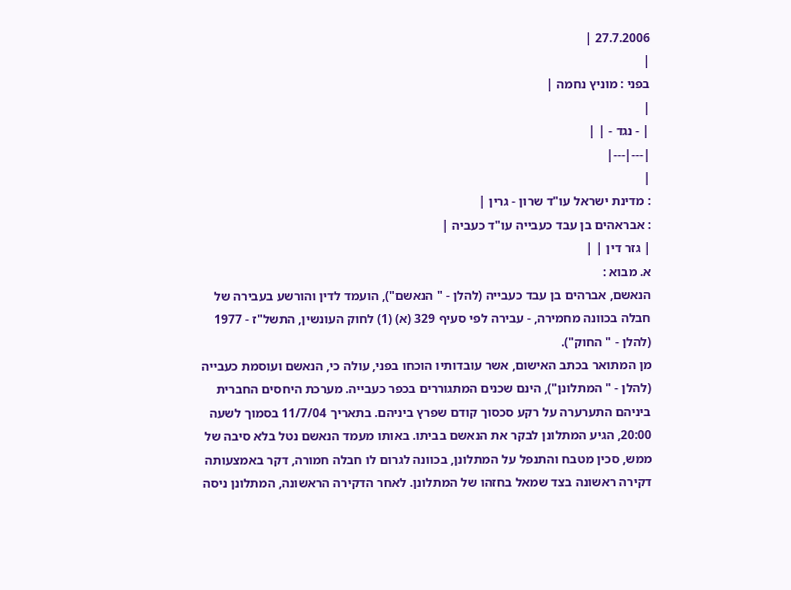27.7.2006 |
|
בפני : מוניץ נחמה |
|
| - נגד - | |
|---|---|
|
: מדינת ישראל עו"ד שרון - גרין |
: אבראהים בן עבד כעבייה עו"ד כעביה |
| גזר דין | |
א. מבוא :
הנאשם, אברהים בן עבד כעבייה (להלן - " הנאשם"), הועמד לדין והורשע בעבירה של חבלה בכוונה מחמירה, - עבירה לפי סעיף 329 (א) (1) לחוק העונשין, התשל"ז - 1977 (להלן - " החוק").
מן המתואר בכתב האישום, אשר עובדותיו הוכחו בפני, עולה כי, הנאשם ועוסמת כעבייה (להלן - " המתלונן"), הינם שכנים המתגוררים בכפר כעבייה. מערכת היחסים החברית ביניהם התערערה על רקע סכסוך קודם שפרץ ביניהם. בתאריך 11/7/04 בסמוך לשעה 20:00, הגיע המתלונן לבקר את הנאשם בביתו. באותו מעמד הנאשם נטל בלא סיבה של ממש, סכין מטבח והתנפל על המתלונן, בכוונה לגרום לו חבלה חמורה, דקר באמצעותה דקירה ראשונה בצד שמאל בחזהו של המתלונן. לאחר הדקירה הראשונה, המתלונן ניסה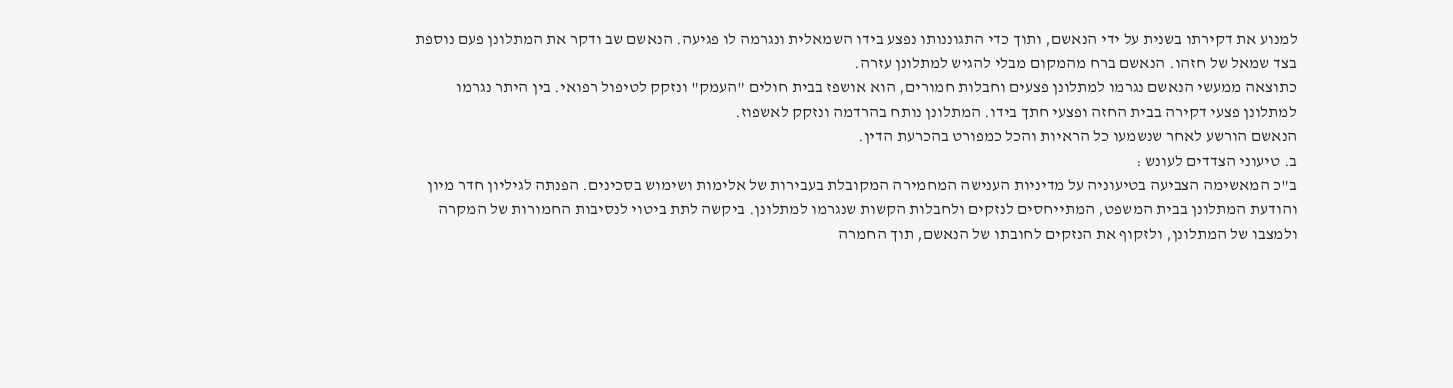למנוע את דקירתו בשנית על ידי הנאשם, ותוך כדי התגוננותו נפצע בידו השמאלית ונגרמה לו פגיעה. הנאשם שב ודקר את המתלונן פעם נוספת בצד שמאל של חזהו. הנאשם ברח מהמקום מבלי להגיש למתלונן עזרה.
כתוצאה ממעשי הנאשם נגרמו למתלונן פצעים וחבלות חמורים, הוא אושפז בבית חולים "העמק" ונזקק לטיפול רפואי. בין היתר נגרמו למתלונן פצעי דקירה בבית החזה ופצעי חתך בידו. המתלונן נותח בהרדמה ונזקק לאשפוז.
הנאשם הורשע לאחר שנשמעו כל הראיות והכל כמפורט בהכרעת הדין.
ב. טיעוני הצדדים לעונש :
ב"כ המאשימה הצביעה בטיעוניה על מדיניות הענישה המחמירה המקובלת בעבירות של אלימות ושימוש בסכינים. הפנתה לגיליון חדר מיון והודעת המתלונן בבית המשפט, המתייחסים לנזקים ולחבלות הקשות שנגרמו למתלונן. ביקשה לתת ביטוי לנסיבות החמורות של המקרה ולמצבו של המתלונן, ולזקוף את הנזקים לחובתו של הנאשם, תוך החמרה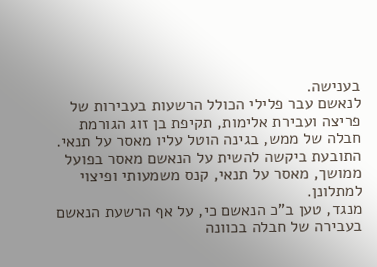בענישה.
לנאשם עבר פלילי הכולל הרשעות בעבירות של פריצה ועבירת אלימות, תקיפת בן זוג הגורמת חבלה של ממש, בגינה הוטל עליו מאסר על תנאי. התובעת ביקשה להשית על הנאשם מאסר בפועל ממושך, מאסר על תנאי, קנס משמעותי ופיצוי למתלונן.
מנגד, טען ב"כ הנאשם כי, על אף הרשעת הנאשם בעבירה של חבלה בכוונה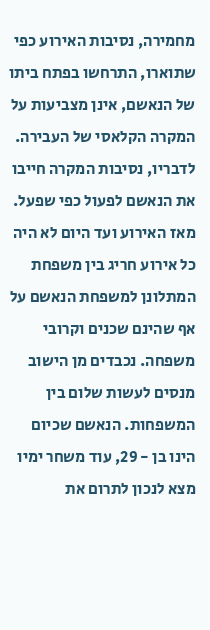מחמירה, נסיבות האירוע כפי שתוארו, התרחשו בפתח ביתו של הנאשם, אינן מצביעות על המקרה הקלאסי של העבירה. לדבריו, נסיבות המקרה חייבו את הנאשם לפעול כפי שפעל. מאז האירוע ועד היום לא היה כל אירוע חריג בין משפחת המתלונן למשפחת הנאשם על אף שהינם שכנים וקרובי משפחה. נכבדים מן הישוב מנסים לעשות שלום בין המשפחות. הנאשם שכיום הינו בן - 29, עוד משחר ימיו מצא לנכון לתרום את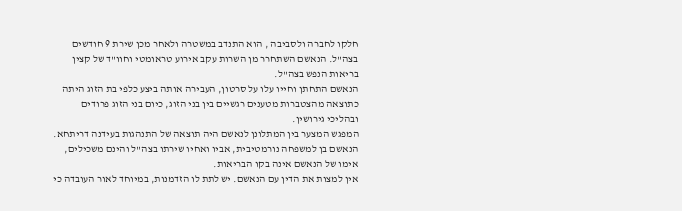חלקו לחברה ולסביבה , הוא התנדב במשטרה ולאחר מכן שירת 9 חודשים בצה"ל. הנאשם השתחרר מן השרות עקב אירוע טראומטי וחוו"ד של קצין בריאות הנפש בצה"ל.
הנאשם התחתן וחייו עלו על סרטון, העבירה אותה ביצע כלפי בת הזוג היתה כתוצאה מהצטברות מטענים רגשיים בין בני הזוג, כיום בני הזוג פרודים ובהליכי גירושין.
המפגש המצער בין המתלונן לנאשם היה תוצאה של התנהגות בעידנה דריתחא. הנאשם בן למשפחה נורמטיבית, אביו ואחיו שירתו בצה"ל והינם משכילים, אימו של הנאשם אינה בקו הבריאות.
אין למצות את הדין עם הנאשם. יש לתת לו הזדמנות, במיוחד לאור העובדה כי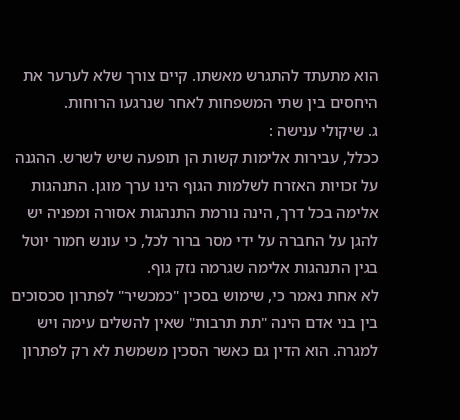הוא מתעתד להתגרש מאשתו. קיים צורך שלא לערער את היחסים בין שתי המשפחות לאחר שנרגעו הרוחות.
ג. שיקולי ענישה :
ככלל, עבירות אלימות קשות הן תופעה שיש לשרש. ההגנה על זכויות האזרח לשלמות הגוף הינו ערך מוגן. התנהגות אלימה בכל דרך, הינה נורמת התנהגות אסורה ומפניה יש להגן על החברה על ידי מסר ברור לכל, כי עונש חמור יוטל בגין התנהגות אלימה שגרמה נזק גוף.
לא אחת נאמר כי, שימוש בסכין "כמכשיר" לפתרון סכסוכים בין בני אדם הינה "תת תרבות" שאין להשלים עימה ויש למגרה. הוא הדין גם כאשר הסכין משמשת לא רק לפתרון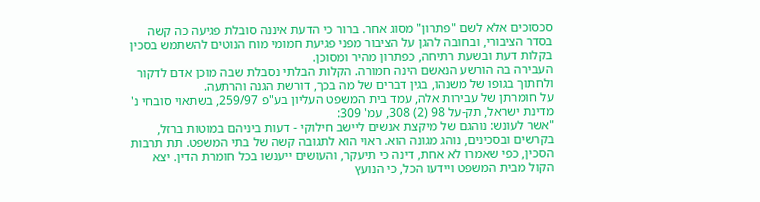סכסוכים אלא לשם "פתרון" מסוג אחר. ברור כי הדעת איננה סובלת פגיעה כה קשה בסדר הציבורי, ובחובה להגן על הציבור מפני פגיעת חמומי מוח הנוטים להשתמש בסכין בקלות דעת ובשעת רתיחה, כפתרון מהיר ומסוכן.
העבירה בה הורשע הנאשם הינה חמורה. הקלות הבלתי נסבלת שבה מוכן אדם לדקור ולחתוך בגופו של משנהו, בגין דברים של מה בכך, דורשת הגנה והרתעה.
על חומרתן של עבירות אלה, עמד בית המשפט העליון בע"פ 259/97, בשתאוי סובחי נ' מדינת ישראל, תק-על 98 (2) 308, עמ' 309:
"אשר לעונש: נוהגם של מיקצת אנשים ליישב חילוקי - דעות ביניהם במוטות ברזל, בקרשים ובסכינים, נוהג מגונה הוא. ראוי הוא לתגובה קשה של בתי המשפט. תת תרבות הסכין, כפי שאמרו לא אחת, דינה כי תיעקר, והעושים ייענשו בכל חומרת הדין. יצא הקול מבית המשפט ויידעו הכל, כי הנועץ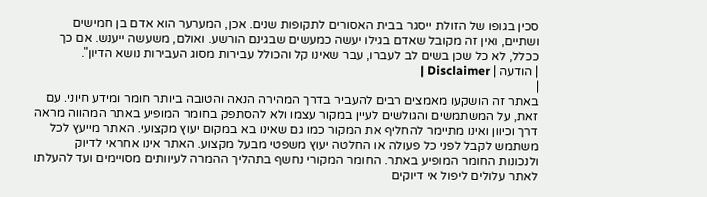סכין בגופו של הזולת ייסגר בבית האסורים לתקופות שנים. אכן, המערער הוא אדם בן חמישים ושתיים, ואין זה מקובל שאדם בגילו יעשה כמעשים שבגינם הורשע. ואולם, משעשה ייענש. אם כך ככלל, לא כל שכן בשים לב לעברו, עבר שאינו קל והכולל עבירות מסוג העבירות נושא הדיון".
| הודעה | Disclaimer |
|
באתר זה הושקעו מאמצים רבים להעביר בדרך המהירה הנאה והטובה ביותר חומר ומידע חיוני. עם זאת, על המשתמשים והגולשים לעיין במקור עצמו ולא להסתפק בחומר המופיע באתר המהווה מראה דרך וכיוון ואינו מתיימר להחליף את המקור כמו גם שאינו בא במקום יעוץ מקצועי. האתר מייעץ לכל משתמש לקבל לפני כל פעולה או החלטה יעוץ משפטי מבעל מקצוע. האתר אינו אחראי לדיוק ולנכונות החומר המופיע באתר. החומר המקורי נחשף בתהליך ההמרה לעיוותים מסויימים ועד להעלתו לאתר עלולים ליפול אי דיוקים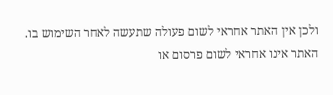ולכן אין האתר אחראי לשום פעולה שתעשה לאחר השימוש בו. האתר אינו אחראי לשום פרסום או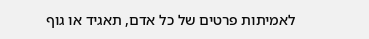לאמיתות פרטים של כל אדם, תאגיד או גוף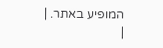המופיע באתר. |
|